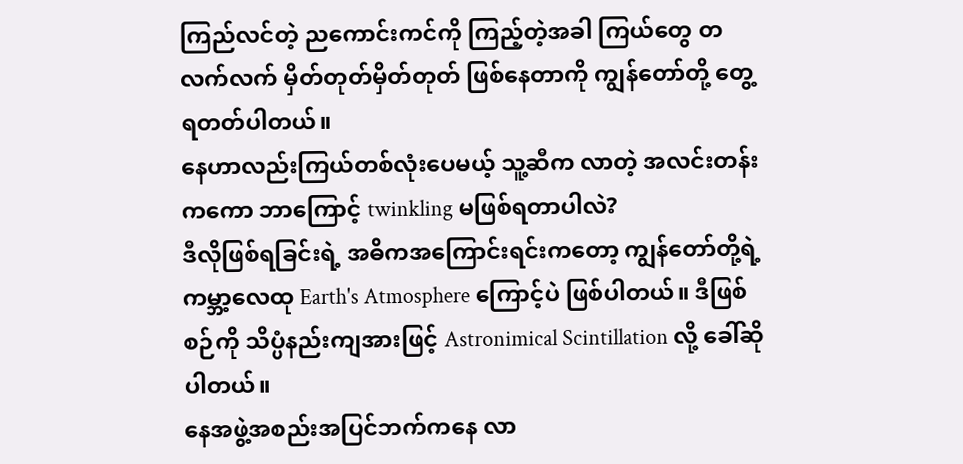ကြည်လင်တဲ့ ညကောင်းကင်ကို ကြည့်တဲ့အခါ ကြယ်တွေ တလက်လက် မှိတ်တုတ်မှိတ်တုတ် ဖြစ်နေတာကို ကျွန်တော်တို့ တွေ့ရတတ်ပါတယ်။
နေဟာလည်းကြယ်တစ်လုံးပေမယ့် သူ့ဆီက လာတဲ့ အလင်းတန်းကကော ဘာကြောင့် twinkling မဖြစ်ရတာပါလဲ?
ဒီလိုဖြစ်ရခြင်းရဲ့ အဓိကအကြောင်းရင်းကတော့ ကျွန်တော်တို့ရဲ့ ကမ္ဘာ့လေထု Earth's Atmosphere ကြောင့်ပဲ ဖြစ်ပါတယ်။ ဒီဖြစ်စဉ်ကို သိပ္ပံနည်းကျအားဖြင့် Astronimical Scintillation လို့ ခေါ်ဆိုပါတယ်။
နေအဖွဲ့အစည်းအပြင်ဘက်ကနေ လာ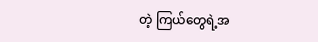တဲ့ ကြယ်တွေရဲ့အ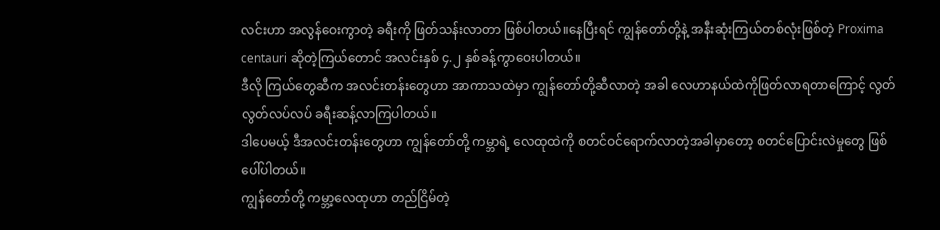လင်းဟာ အလွန်ဝေးကွာတဲ့ ခရီးကို ဖြတ်သန်းလာတာ ဖြစ်ပါတယ်။နေပြီးရင် ကျွန်တော်တို့နဲ့ အနီးဆုံးကြယ်တစ်လုံးဖြစ်တဲ့ Proxima centauri ဆိုတဲ့ကြယ်တောင် အလင်းနှစ် ၄.၂ နှစ်ခန့်ကွာဝေးပါတယ်။
ဒီလို ကြယ်တွေဆီက အလင်းတန်းတွေဟာ အာကာသထဲမှာ ကျွန်တော်တို့ဆီလာတဲ့ အခါ လေဟာနယ်ထဲကိုဖြတ်လာရတာကြောင့် လွတ်လွတ်လပ်လပ် ခရီးဆန့်လာကြပါတယ်။
ဒါပေမယ့် ဒီအလင်းတန်းတွေဟာ ကျွန်တော်တို့ ကမ္ဘာရဲ့ လေထုထဲကို စတင်ဝင်ရောက်လာတဲ့အခါမှာတော့ စတင်ပြောင်းလဲမှုတွေ ဖြစ်ပေါ်ပါတယ်။
ကျွန်တော်တို့ ကမ္ဘာ့လေထုဟာ တည်ငြိမ်တဲ့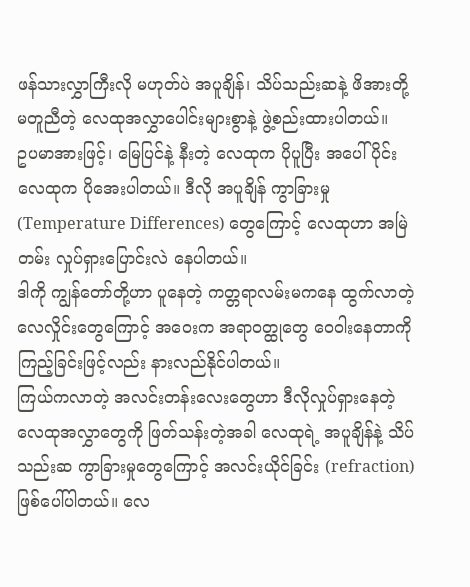ဖန်သားလွှာကြီးလို မဟုတ်ပဲ အပူချိန်၊ သိပ်သည်းဆနဲ့ ဖိအားတို့ မတူညီတဲ့ လေထုအလွှာပေါင်းများစွာနဲ့ ဖွဲ့စည်းထားပါတယ်။
ဥပမာအားဖြင့်၊ မြေပြင်နဲ့ နီးတဲ့ လေထုက ပိုပူပြီး အပေါ်ပိုင်းလေထုက ပိုအေးပါတယ်။ ဒီလို အပူချိန် ကွာခြားမှု (Temperature Differences) တွေကြောင့် လေထုဟာ အမြဲတမ်း လှုပ်ရှားပြောင်းလဲ နေပါတယ်။
ဒါကို ကျွန်တော်တို့ဟာ ပူနေတဲ့ ကတ္တရာလမ်းမကနေ ထွက်လာတဲ့ လေလှိုင်းတွေကြောင့် အဝေးက အရာဝတ္ထုတွေ ဝေဝါးနေတာကို ကြည့်ခြင်းဖြင့်လည်း နားလည်နိုင်ပါတယ်။
ကြယ်ကလာတဲ့ အလင်းတန်းလေးတွေဟာ ဒီလိုလှုပ်ရှားနေတဲ့ လေထုအလွှာတွေကို ဖြတ်သန်းတဲ့အခါ လေထုရဲ့ အပူချိန်နဲ့ သိပ်သည်းဆ ကွာခြားမှုတွေကြောင့် အလင်းယိုင်ခြင်း (refraction) ဖြစ်ပေါ်ပါတယ်။ လေ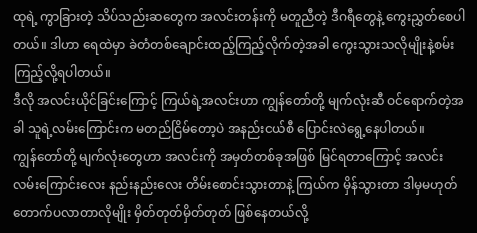ထုရဲ့ ကွာခြားတဲ့ သိပ်သည်းဆတွေက အလင်းတန်းကို မတူညီတဲ့ ဒီဂရီတွေနဲ့ ကွေးညွှတ်စေပါတယ်။ ဒါဟာ ရေထဲမှာ ခဲတံတစ်ချောင်းထည့်ကြည့်လိုက်တဲ့အခါ ကွေးသွားသလိုမျိုးနဲ့စမ်းကြည့်လို့ရပါတယ်။
ဒီလို အလင်းယိုင်ခြင်းကြောင့် ကြယ်ရဲ့အလင်းဟာ ကျွန်တော်တို့ မျက်လုံးဆီ ဝင်ရောက်တဲ့အခါ သူရဲ့လမ်းကြောင်းက မတည်ငြိမ်တော့ပဲ အနည်းငယ်စီ ပြောင်းလဲရွေ့နေပါတယ်။
ကျွန်တော်တို့ မျက်လုံးတွေဟာ အလင်းကို အမှတ်တစ်ခုအဖြစ် မြင်ရတာကြောင့် အလင်းလမ်းကြောင်းလေး နည်းနည်းလေး တိမ်းစောင်းသွားတာနဲ့ ကြယ်က မှိန်သွားတာ ဒါမှမဟုတ် တောက်ပလာတာလိုမျိုး မှိတ်တုတ်မှိတ်တုတ် ဖြစ်နေတယ်လို့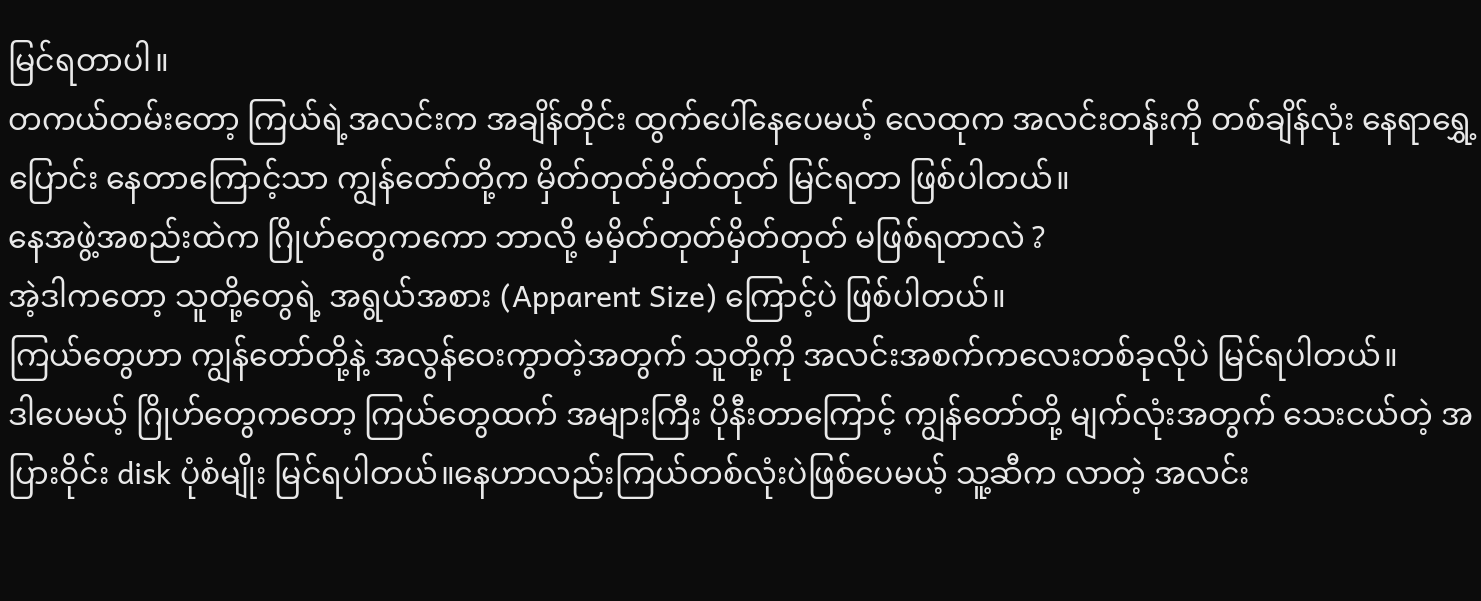မြင်ရတာပါ။
တကယ်တမ်းတော့ ကြယ်ရဲ့အလင်းက အချိန်တိုင်း ထွက်ပေါ်နေပေမယ့် လေထုက အလင်းတန်းကို တစ်ချိန်လုံး နေရာရွှေ့ပြောင်း နေတာကြောင့်သာ ကျွန်တော်တို့က မှိတ်တုတ်မှိတ်တုတ် မြင်ရတာ ဖြစ်ပါတယ်။
နေအဖွဲ့အစည်းထဲက ဂြိုဟ်တွေကကော ဘာလို့ မမှိတ်တုတ်မှိတ်တုတ် မဖြစ်ရတာလဲ ?
အဲ့ဒါကတော့ သူတို့တွေရဲ့ အရွယ်အစား (Apparent Size) ကြောင့်ပဲ ဖြစ်ပါတယ်။
ကြယ်တွေဟာ ကျွန်တော်တို့နဲ့ အလွန်ဝေးကွာတဲ့အတွက် သူတို့ကို အလင်းအစက်ကလေးတစ်ခုလိုပဲ မြင်ရပါတယ်။
ဒါပေမယ့် ဂြိုဟ်တွေကတော့ ကြယ်တွေထက် အများကြီး ပိုနီးတာကြောင့် ကျွန်တော်တို့ မျက်လုံးအတွက် သေးငယ်တဲ့ အပြားဝိုင်း disk ပုံစံမျိုး မြင်ရပါတယ်။နေဟာလည်းကြယ်တစ်လုံးပဲဖြစ်ပေမယ့် သူ့ဆီက လာတဲ့ အလင်း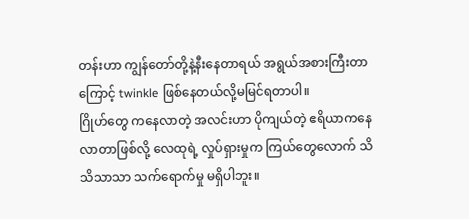တန်းဟာ ကျွန်တော်တို့နဲ့နီးနေတာရယ် အရွယ်အစားကြီးတာကြောင့် twinkle ဖြစ်နေတယ်လို့မမြင်ရတာပါ။
ဂြိုဟ်တွေ ကနေလာတဲ့ အလင်းဟာ ပိုကျယ်တဲ့ ဧရိယာကနေ လာတာဖြစ်လို့ လေထုရဲ့ လှုပ်ရှားမှုက ကြယ်တွေလောက် သိသိသာသာ သက်ရောက်မှု မရှိပါဘူး။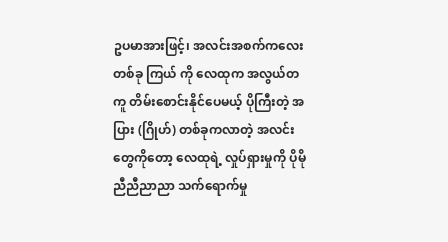ဥပမာအားဖြင့်၊ အလင်းအစက်ကလေးတစ်ခု ကြယ် ကို လေထုက အလွယ်တကူ တိမ်းစောင်းနိုင်ပေမယ့် ပိုကြီးတဲ့ အပြား (ဂြိုဟ်) တစ်ခုကလာတဲ့ အလင်းတွေကိုတော့ လေထုရဲ့ လှုပ်ရှားမှုကို ပိုမို ညီညီညာညာ သက်ရောက်မှု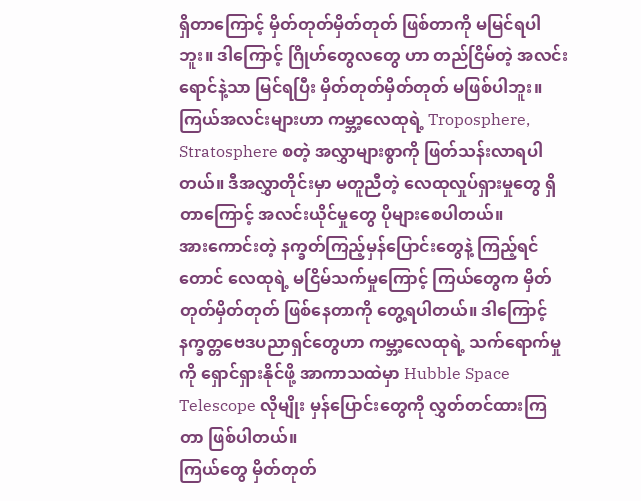ရှိတာကြောင့် မှိတ်တုတ်မှိတ်တုတ် ဖြစ်တာကို မမြင်ရပါဘူး။ ဒါကြောင့် ဂြိုဟ်တွေလတွေ ဟာ တည်ငြိမ်တဲ့ အလင်းရောင်နဲ့သာ မြင်ရပြီး မှိတ်တုတ်မှိတ်တုတ် မဖြစ်ပါဘူး။
ကြယ်အလင်းများဟာ ကမ္ဘာ့လေထုရဲ့ Troposphere, Stratosphere စတဲ့ အလွှာများစွာကို ဖြတ်သန်းလာရပါတယ်။ ဒီအလွှာတိုင်းမှာ မတူညီတဲ့ လေထုလှုပ်ရှားမှုတွေ ရှိတာကြောင့် အလင်းယိုင်မှုတွေ ပိုများစေပါတယ်။
အားကောင်းတဲ့ နက္ခတ်ကြည့်မှန်ပြောင်းတွေနဲ့ ကြည့်ရင်တောင် လေထုရဲ့ မငြိမ်သက်မှုကြောင့် ကြယ်တွေက မှိတ်တုတ်မှိတ်တုတ် ဖြစ်နေတာကို တွေ့ရပါတယ်။ ဒါကြောင့် နက္ခတ္တဗေဒပညာရှင်တွေဟာ ကမ္ဘာ့လေထုရဲ့ သက်ရောက်မှုကို ရှောင်ရှားနိုင်ဖို့ အာကာသထဲမှာ Hubble Space Telescope လိုမျိုး မှန်ပြောင်းတွေကို လွှတ်တင်ထားကြတာ ဖြစ်ပါတယ်။
ကြယ်တွေ မှိတ်တုတ်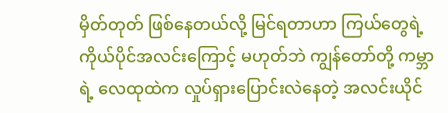မှိတ်တုတ် ဖြစ်နေတယ်လို့ မြင်ရတာဟာ ကြယ်တွေရဲ့ ကိုယ်ပိုင်အလင်းကြောင့် မဟုတ်ဘဲ ကျွန်တော်တို့ ကမ္ဘာရဲ့ လေထုထဲက လှုပ်ရှားပြောင်းလဲနေတဲ့ အလင်းယိုင်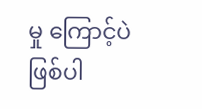မှု ကြောင့်ပဲ ဖြစ်ပါ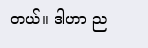တယ်။ ဒါဟာ ည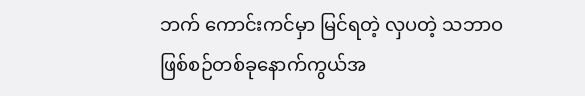ဘက် ကောင်းကင်မှာ မြင်ရတဲ့ လှပတဲ့ သဘာဝဖြစ်စဉ်တစ်ခုနောက်ကွယ်အ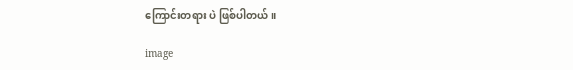ကြောင်းတရား ပဲ ဖြစ်ပါတယ်။

image